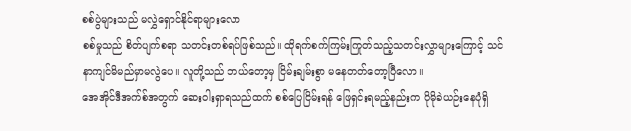စစ်ပွဲများသည် မလွှဲရှောင်နိုင်ရာများလော
စစ်မှုသည် စိတ်ပျက်စရာ သတင်းတစ်ရပ်ဖြစ်သည်။ ထိုရက်စက်ကြမ်းကြုတ်သည့်သတင်းလွှာများကြောင့် သင် နာကျင်မိမည်မှာမလွဲပေ။ လူတို့သည် ဘယ်တော့မှ ငြိမ်းချမ်းစွာ မနေတတ်တော့ပြီလော။
အေအိုင်ဒီအက်စ်အတွက် ဆေးဝါးရှာရသည်ထက် စစ်ပြေငြိမ်းရန် ဖြေရှင်းရမည့်နည်းက ပိုမိုခဲယဉ်းနေပုံရှိ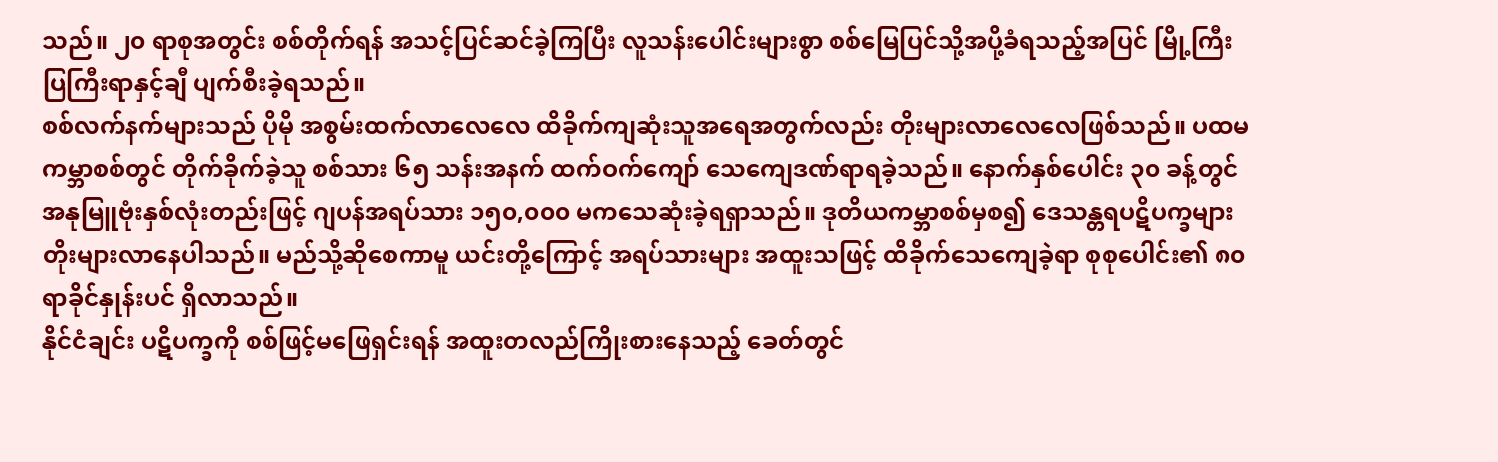သည်။ ၂၀ ရာစုအတွင်း စစ်တိုက်ရန် အသင့်ပြင်ဆင်ခဲ့ကြပြီး လူသန်းပေါင်းများစွာ စစ်မြေပြင်သို့အပို့ခံရသည့်အပြင် မြို့ကြီးပြကြီးရာနှင့်ချီ ပျက်စီးခဲ့ရသည်။
စစ်လက်နက်များသည် ပိုမို အစွမ်းထက်လာလေလေ ထိခိုက်ကျဆုံးသူအရေအတွက်လည်း တိုးများလာလေလေဖြစ်သည်။ ပထမကမ္ဘာစစ်တွင် တိုက်ခိုက်ခဲ့သူ စစ်သား ၆၅ သန်းအနက် ထက်ဝက်ကျော် သေကျေဒဏ်ရာရခဲ့သည်။ နောက်နှစ်ပေါင်း ၃၀ ခန့်တွင် အနုမြူဗုံးနှစ်လုံးတည်းဖြင့် ဂျပန်အရပ်သား ၁၅၀,၀၀၀ မကသေဆုံးခဲ့ရရှာသည်။ ဒုတိယကမ္ဘာစစ်မှစ၍ ဒေသန္တရပဋိပက္ခများ တိုးများလာနေပါသည်။ မည်သို့ဆိုစေကာမူ ယင်းတို့ကြောင့် အရပ်သားများ အထူးသဖြင့် ထိခိုက်သေကျေခဲ့ရာ စုစုပေါင်း၏ ၈၀ ရာခိုင်နှုန်းပင် ရှိလာသည်။
နိုင်ငံချင်း ပဋိပက္ခကို စစ်ဖြင့်မဖြေရှင်းရန် အထူးတလည်ကြိုးစားနေသည့် ခေတ်တွင်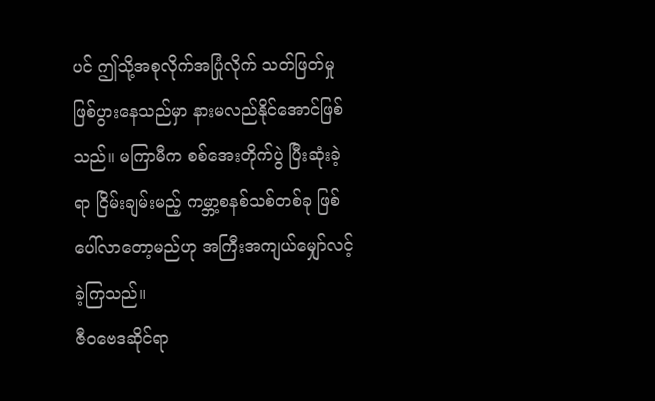ပင် ဤသို့အစုလိုက်အပြုံလိုက် သတ်ဖြတ်မှု ဖြစ်ပွားနေသည်မှာ နားမလည်နိုင်အောင်ဖြစ်သည်။ မကြာမီက စစ်အေးတိုက်ပွဲ ပြီးဆုံးခဲ့ရာ ငြိမ်းချမ်းမည့် ကမ္ဘာ့စနစ်သစ်တစ်ခု ဖြစ်ပေါ်လာတော့မည်ဟု အကြီးအကျယ်မျှော်လင့်ခဲ့ကြသည်။
ဇီဝဗေဒဆိုင်ရာ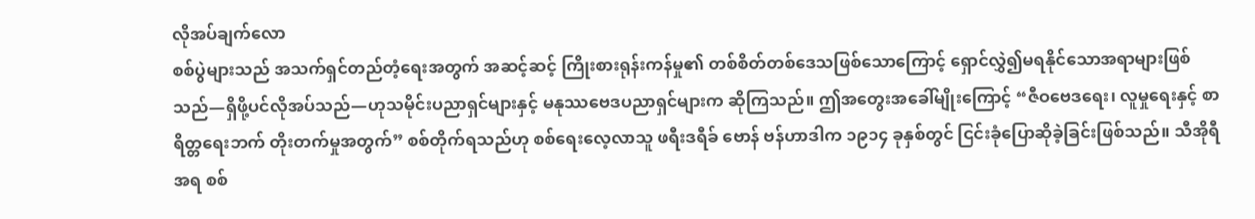လိုအပ်ချက်လော
စစ်ပွဲများသည် အသက်ရှင်တည်တံ့ရေးအတွက် အဆင့်ဆင့် ကြိုးစားရုန်းကန်မှု၏ တစ်စိတ်တစ်ဒေသဖြစ်သောကြောင့် ရှောင်လွှဲ၍မရနိုင်သောအရာများဖြစ်သည်—ရှိဖို့ပင်လိုအပ်သည်—ဟုသမိုင်းပညာရှင်များနှင့် မနုဿဗေဒပညာရှင်များက ဆိုကြသည်။ ဤအတွေးအခေါ်မျိုးကြောင့် “ဇီဝဗေဒရေး၊ လူမှုရေးနှင့် စာရိတ္တရေးဘက် တိုးတက်မှုအတွက်” စစ်တိုက်ရသည်ဟု စစ်ရေးလေ့လာသူ ဖရီးဒရီခ် ဗောန် ဗန်ဟာဒါက ၁၉၁၄ ခုနှစ်တွင် ငြင်းခုံပြောဆိုခဲ့ခြင်းဖြစ်သည်။ သီအိုရီအရ စစ်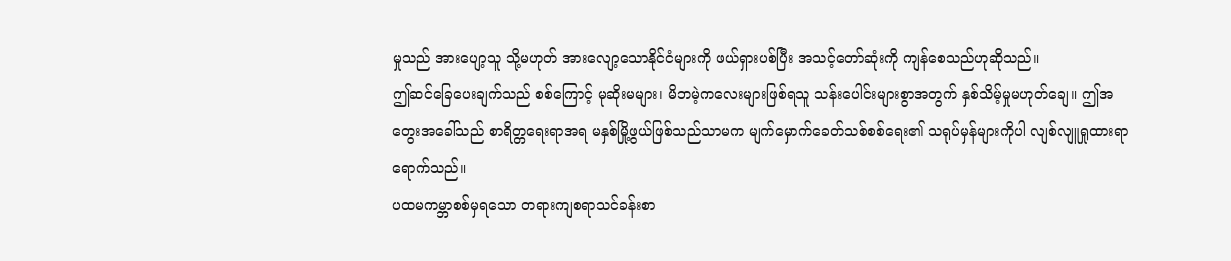မှုသည် အားပျော့သူ သို့မဟုတ် အားလျော့သောနိုင်ငံများကို ဖယ်ရှားပစ်ပြီး အသင့်တော်ဆုံးကို ကျန်စေသည်ဟုဆိုသည်။
ဤဆင်ခြေပေးချက်သည် စစ်ကြောင့် မုဆိုးမများ၊ မိဘမဲ့ကလေးများဖြစ်ရသူ သန်းပေါင်းများစွာအတွက် နှစ်သိမ့်မှုမဟုတ်ချေ။ ဤအတွေးအခေါ်သည် စာရိတ္တရေးရာအရ မနှစ်မြို့ဖွယ်ဖြစ်သည်သာမက မျက်မှောက်ခေတ်သစ်စစ်ရေး၏ သရုပ်မှန်များကိုပါ လျစ်လျူရှုထားရာရောက်သည်။
ပထမကမ္ဘာစစ်မှရသော တရားကျစရာသင်ခန်းစာ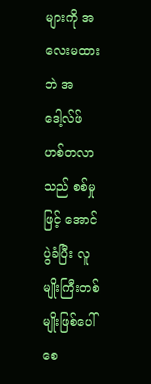များကို အလေးမထားဘဲ အဒေါ့လ်ဖ် ဟစ်တလာသည် စစ်မှုဖြင့် အောင်ပွဲခံပြီး လူမျိုးကြီးတစ်မျိုးဖြစ်ပေါ်စေ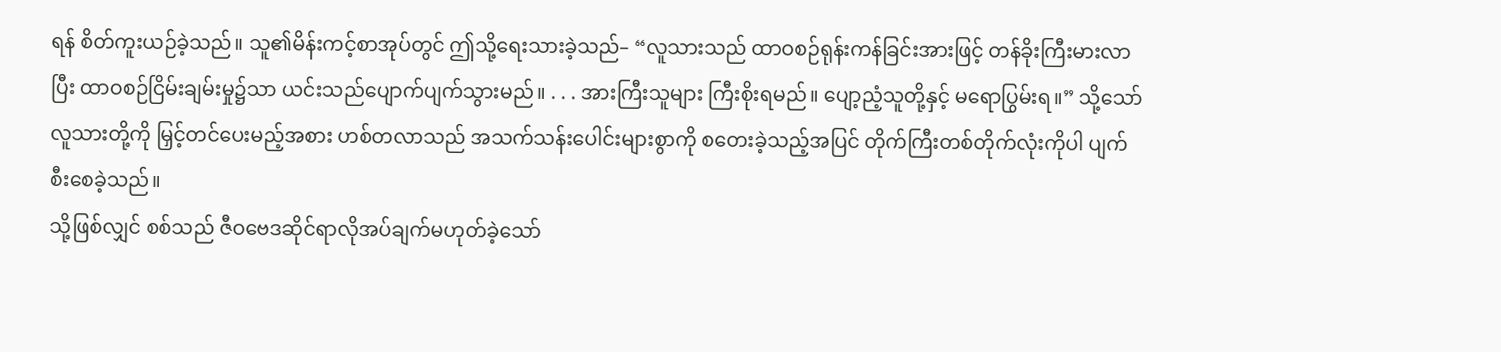ရန် စိတ်ကူးယဉ်ခဲ့သည်။ သူ၏မိန်းကင့်စာအုပ်တွင် ဤသို့ရေးသားခဲ့သည်– “လူသားသည် ထာဝစဉ်ရုန်းကန်ခြင်းအားဖြင့် တန်ခိုးကြီးမားလာပြီး ထာဝစဉ်ငြိမ်းချမ်းမှု၌သာ ယင်းသည်ပျောက်ပျက်သွားမည်။ . . . အားကြီးသူများ ကြီးစိုးရမည်။ ပျော့ညံ့သူတို့နှင့် မရောပြွမ်းရ။” သို့သော် လူသားတို့ကို မြှင့်တင်ပေးမည့်အစား ဟစ်တလာသည် အသက်သန်းပေါင်းများစွာကို စတေးခဲ့သည့်အပြင် တိုက်ကြီးတစ်တိုက်လုံးကိုပါ ပျက်စီးစေခဲ့သည်။
သို့ဖြစ်လျှင် စစ်သည် ဇီဝဗေဒဆိုင်ရာလိုအပ်ချက်မဟုတ်ခဲ့သော်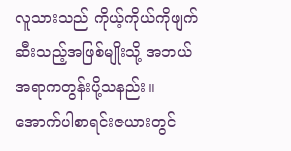လူသားသည် ကိုယ့်ကိုယ်ကိုဖျက်ဆီးသည့်အဖြစ်မျိုးသို့ အဘယ်အရာကတွန်းပို့သနည်း။ အောက်ပါစာရင်းဇယားတွင်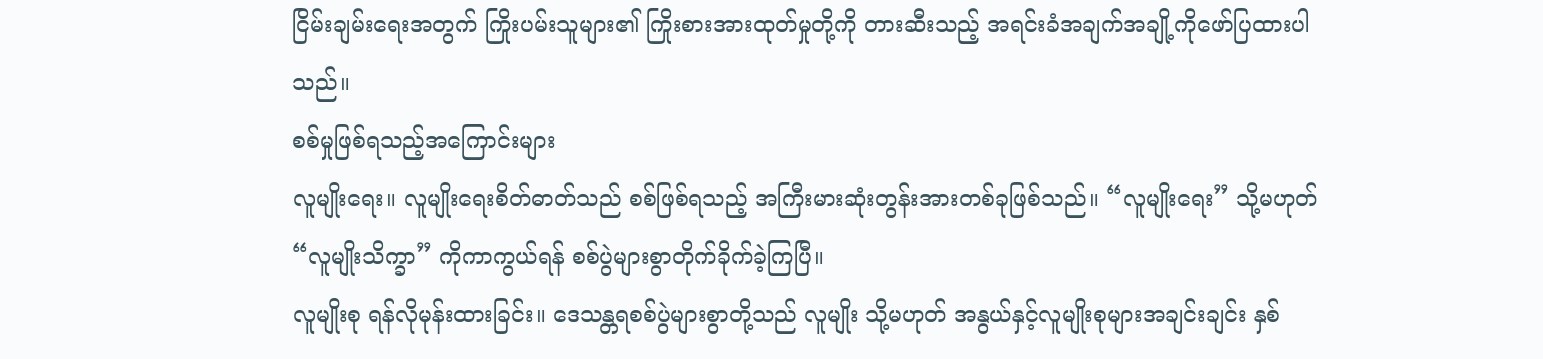ငြိမ်းချမ်းရေးအတွက် ကြိုးပမ်းသူများ၏ ကြိုးစားအားထုတ်မှုတို့ကို တားဆီးသည့် အရင်းခံအချက်အချို့ကိုဖော်ပြထားပါသည်။
စစ်မှုဖြစ်ရသည့်အကြောင်းများ
လူမျိုးရေး။ လူမျိုးရေးစိတ်ဓာတ်သည် စစ်ဖြစ်ရသည့် အကြီးမားဆုံးတွန်းအားတစ်ခုဖြစ်သည်။ “လူမျိုးရေး” သို့မဟုတ် “လူမျိုးသိက္ခာ” ကိုကာကွယ်ရန် စစ်ပွဲများစွာတိုက်ခိုက်ခဲ့ကြပြီ။
လူမျိုးစု ရန်လိုမုန်းထားခြင်း။ ဒေသန္တရစစ်ပွဲများစွာတို့သည် လူမျိုး သို့မဟုတ် အနွယ်နှင့်လူမျိုးစုများအချင်းချင်း နှစ်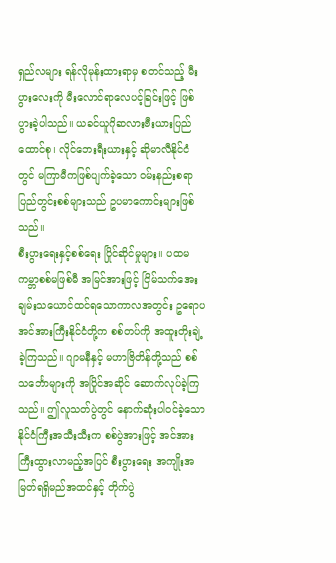ရှည်လများ ရန်လိုမုန်းထားရာမှ စတင်သည့် မီးပွားလေးကို မီးလောင်ရာလေပင့်ခြင်းဖြင့် ဖြစ်ပွားခဲ့ပါသည်။ ယခင်ယူဂိုဆလားဗီးယားပြည်ထောင်စု၊ လိုင်ဘေးရီးယားနှင့် ဆိုမာလီနိုင်ငံတွင် မကြာမီကဖြစ်ပျက်ခဲ့သော ဝမ်းနည်းစရာ ပြည်တွင်းစစ်များသည် ဥပမာကောင်းများဖြစ်သည်။
စီးပွားရေးနှင့်စစ်ရေး ပြိုင်ဆိုင်မှုများ။ ပထမကမ္ဘာစစ်မဖြစ်မီ အမြင်အားဖြင့် ငြိမ်သက်အေးချမ်းသယောင်ထင်ရသောကာလအတွင်း ဥရောပအင်အားကြီးနိုင်ငံတို့က စစ်တပ်ကို အထူးတိုးချဲ့ခဲ့ကြသည်။ ဂျာမနီနှင့် မဟာဗြိတိန်တို့သည် စစ်သင်္ဘောများကို အပြိုင်အဆိုင် ဆောက်လုပ်ခဲ့ကြသည်။ ဤလူသတ်ပွဲတွင် နောက်ဆုံးပါဝင်ခဲ့သော နိုင်ငံကြီးအသီးသီးက စစ်ပွဲအားဖြင့် အင်အားကြီးထွားလာမည့်အပြင် စီးပွားရေး အကျိုးအမြတ်ရရှိမည်အထင်နှင့် တိုက်ပွဲ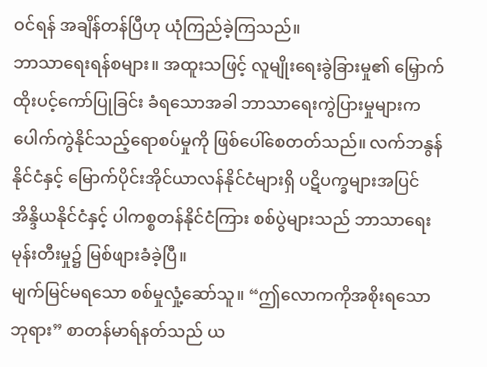ဝင်ရန် အချိန်တန်ပြီဟု ယုံကြည်ခဲ့ကြသည်။
ဘာသာရေးရန်စများ။ အထူးသဖြင့် လူမျိုးရေးခွဲခြားမှု၏ မြှောက်ထိုးပင့်ကော်ပြုခြင်း ခံရသောအခါ ဘာသာရေးကွဲပြားမှုများက ပေါက်ကွဲနိုင်သည့်ရောစပ်မှုကို ဖြစ်ပေါ်စေတတ်သည်။ လက်ဘနွန်နိုင်ငံနှင့် မြောက်ပိုင်းအိုင်ယာလန်နိုင်ငံများရှိ ပဋိပက္ခများအပြင် အိန္ဒိယနိုင်ငံနှင့် ပါကစ္စတန်နိုင်ငံကြား စစ်ပွဲများသည် ဘာသာရေးမုန်းတီးမှု၌ မြစ်ဖျားခံခဲ့ပြီ။
မျက်မြင်မရသော စစ်မှုလှုံ့ဆော်သူ။ “ဤလောကကိုအစိုးရသောဘုရား” စာတန်မာရ်နတ်သည် ယ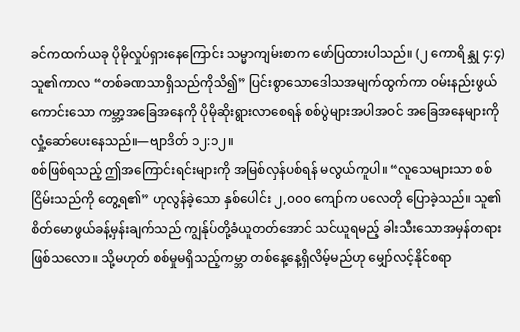ခင်ကထက်ယခု ပိုမိုလှုပ်ရှားနေကြောင်း သမ္မာကျမ်းစာက ဖော်ပြထားပါသည်။ (၂ ကောရိန္သု ၄:၄) သူ၏ကာလ “တစ်ခဏသာရှိသည်ကိုသိ၍” ပြင်းစွာသောဒေါသအမျက်ထွက်ကာ ဝမ်းနည်းဖွယ်ကောင်းသော ကမ္ဘာ့အခြေအနေကို ပိုမိုဆိုးရွားလာစေရန် စစ်ပွဲများအပါအဝင် အခြေအနေများကို လှုံ့ဆော်ပေးနေသည်။—ဗျာဒိတ် ၁၂:၁၂။
စစ်ဖြစ်ရသည့် ဤအကြောင်းရင်းများကို အမြစ်လှန်ပစ်ရန် မလွယ်ကူပါ။ “လူသေများသာ စစ်ငြိမ်းသည်ကို တွေ့ရ၏” ဟုလွန်ခဲ့သော နှစ်ပေါင်း ၂,၀၀၀ ကျော်က ပလေတို ပြောခဲ့သည်။ သူ၏ စိတ်မောဖွယ်ခန့်မှန်းချက်သည် ကျွန်ုပ်တို့ခံယူတတ်အောင် သင်ယူရမည့် ခါးသီးသောအမှန်တရားဖြစ်သလော။ သို့မဟုတ် စစ်မှုမရှိသည့်ကမ္ဘာ တစ်နေ့နေ့ရှိလိမ့်မည်ဟု မျှော်လင့်နိုင်စရာ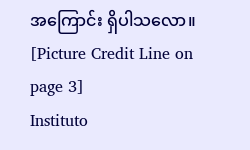အကြောင်း ရှိပါသလော။
[Picture Credit Line on page 3]
Instituto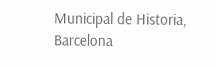Municipal de Historia, Barcelona